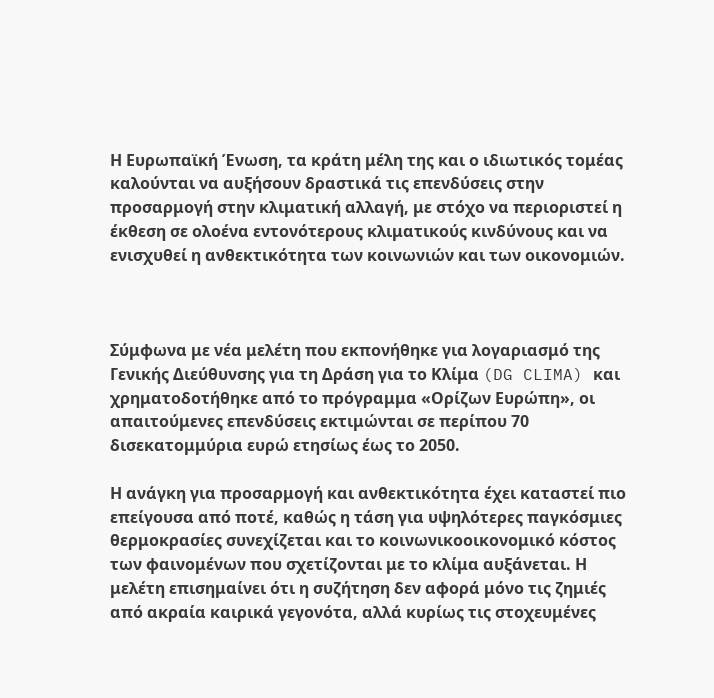Η Ευρωπαϊκή Ένωση, τα κράτη μέλη της και ο ιδιωτικός τομέας καλούνται να αυξήσουν δραστικά τις επενδύσεις στην προσαρμογή στην κλιματική αλλαγή, με στόχο να περιοριστεί η έκθεση σε ολοένα εντονότερους κλιματικούς κινδύνους και να ενισχυθεί η ανθεκτικότητα των κοινωνιών και των οικονομιών.



Σύμφωνα με νέα μελέτη που εκπονήθηκε για λογαριασμό της Γενικής Διεύθυνσης για τη Δράση για το Κλίμα (DG CLIMA) και χρηματοδοτήθηκε από το πρόγραμμα «Ορίζων Ευρώπη», οι απαιτούμενες επενδύσεις εκτιμώνται σε περίπου 70 δισεκατομμύρια ευρώ ετησίως έως το 2050.

Η ανάγκη για προσαρμογή και ανθεκτικότητα έχει καταστεί πιο επείγουσα από ποτέ, καθώς η τάση για υψηλότερες παγκόσμιες θερμοκρασίες συνεχίζεται και το κοινωνικοοικονομικό κόστος των φαινομένων που σχετίζονται με το κλίμα αυξάνεται. Η μελέτη επισημαίνει ότι η συζήτηση δεν αφορά μόνο τις ζημιές από ακραία καιρικά γεγονότα, αλλά κυρίως τις στοχευμένες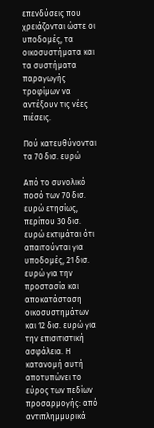επενδύσεις που χρειάζονται ώστε οι υποδομές, τα οικοσυστήματα και τα συστήματα παραγωγής τροφίμων να αντέξουν τις νέες πιέσεις.

Πού κατευθύνονται τα 70 δισ. ευρώ

Από το συνολικό ποσό των 70 δισ. ευρώ ετησίως, περίπου 30 δισ. ευρώ εκτιμάται ότι απαιτούνται για υποδομές, 21 δισ. ευρώ για την προστασία και αποκατάσταση οικοσυστημάτων και 12 δισ. ευρώ για την επισιτιστική ασφάλεια. Η κατανομή αυτή αποτυπώνει το εύρος των πεδίων προσαρμογής: από αντιπλημμυρικά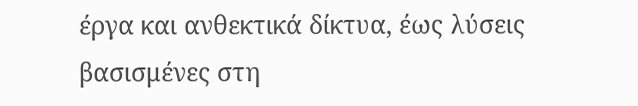έργα και ανθεκτικά δίκτυα, έως λύσεις βασισμένες στη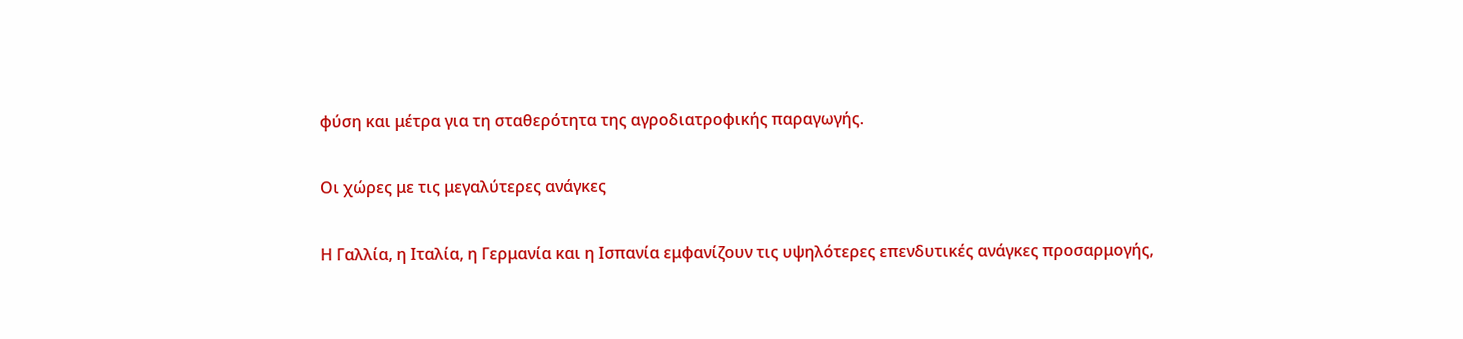φύση και μέτρα για τη σταθερότητα της αγροδιατροφικής παραγωγής.

Οι χώρες με τις μεγαλύτερες ανάγκες

Η Γαλλία, η Ιταλία, η Γερμανία και η Ισπανία εμφανίζουν τις υψηλότερες επενδυτικές ανάγκες προσαρμογής,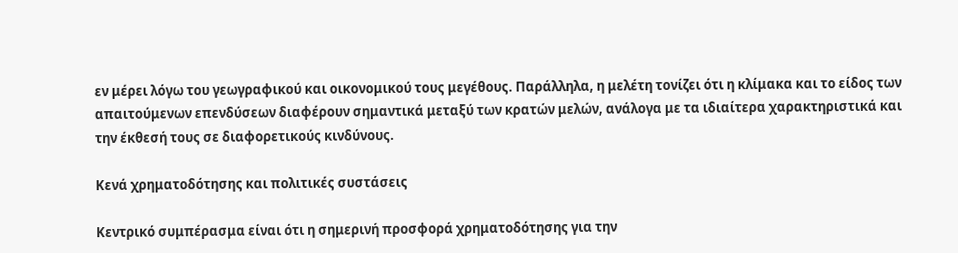εν μέρει λόγω του γεωγραφικού και οικονομικού τους μεγέθους. Παράλληλα, η μελέτη τονίζει ότι η κλίμακα και το είδος των απαιτούμενων επενδύσεων διαφέρουν σημαντικά μεταξύ των κρατών μελών, ανάλογα με τα ιδιαίτερα χαρακτηριστικά και την έκθεσή τους σε διαφορετικούς κινδύνους.

Κενά χρηματοδότησης και πολιτικές συστάσεις

Κεντρικό συμπέρασμα είναι ότι η σημερινή προσφορά χρηματοδότησης για την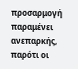προσαρμογή παραμένει ανεπαρκής, παρότι οι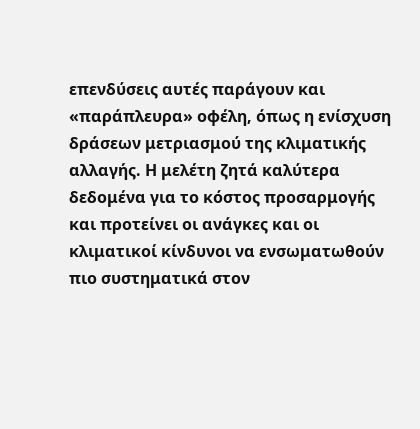επενδύσεις αυτές παράγουν και «παράπλευρα» οφέλη, όπως η ενίσχυση δράσεων μετριασμού της κλιματικής αλλαγής. Η μελέτη ζητά καλύτερα δεδομένα για το κόστος προσαρμογής και προτείνει οι ανάγκες και οι κλιματικοί κίνδυνοι να ενσωματωθούν πιο συστηματικά στον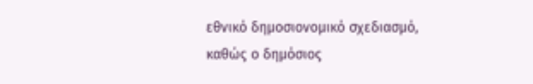εθνικό δημοσιονομικό σχεδιασμό, καθώς ο δημόσιος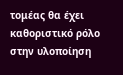τομέας θα έχει καθοριστικό ρόλο στην υλοποίηση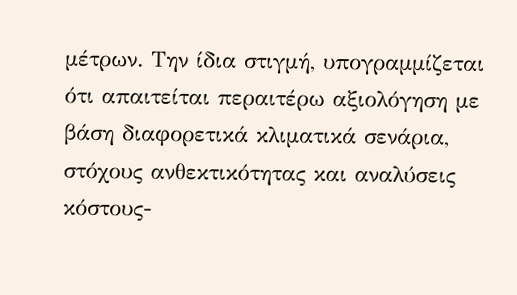μέτρων. Την ίδια στιγμή, υπογραμμίζεται ότι απαιτείται περαιτέρω αξιολόγηση με βάση διαφορετικά κλιματικά σενάρια, στόχους ανθεκτικότητας και αναλύσεις κόστους-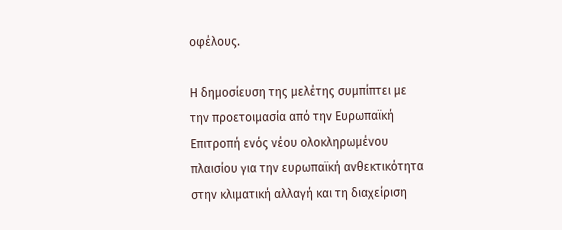οφέλους.

Η δημοσίευση της μελέτης συμπίπτει με την προετοιμασία από την Ευρωπαϊκή Επιτροπή ενός νέου ολοκληρωμένου πλαισίου για την ευρωπαϊκή ανθεκτικότητα στην κλιματική αλλαγή και τη διαχείριση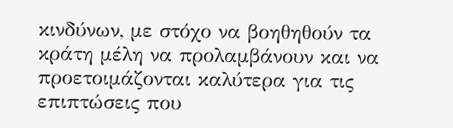κινδύνων, με στόχο να βοηθηθούν τα κράτη μέλη να προλαμβάνουν και να προετοιμάζονται καλύτερα για τις επιπτώσεις που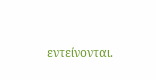εντείνονται.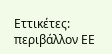Εττικέτες:
περιβάλλον ΕΕ